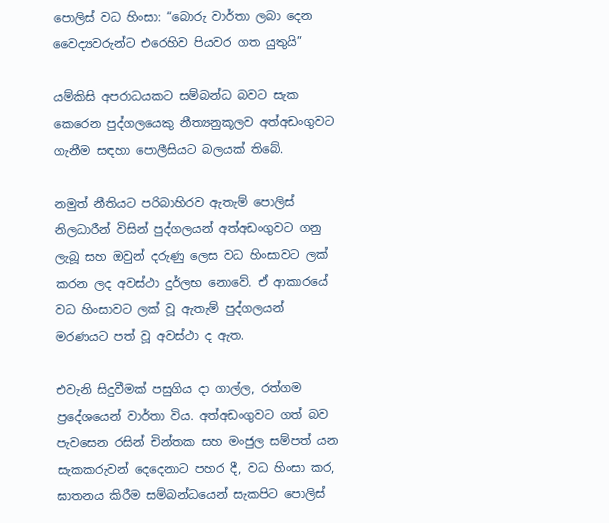පොලිස් වධ හිංසා: “බොරු වාර්තා ලබා දෙන වෛද්‍යවරුන්ට එරෙහිව පියවර ගත යුතුයි”

යම්කිසි අපරාධයකට සම්බන්ධ බවට සැක කෙරෙන පුද්ගලයෙකු නීත්‍යනුකූලව අත්අඩංගුවට ගැනීම සඳහා පොලීසියට බලයක් තිබේ.

නමුත් නීතියට පරිබාහිරව ඇතැම් පොලිස් නිලධාරීන් විසින් පුද්ගලයන් අත්අඩංගුවට ගනු ලැබූ සහ ඔවුන් දරුණු ලෙස වධ හිංසාවට ලක් කරන ලද අවස්ථා දුර්ලභ නොවේ. ඒ ආකාරයේ වධ හිංසාවට ලක් වූ ඇතැම් පුද්ගලයන් මරණයට පත් වූ අවස්ථා ද ඇත.

එවැනි සිදුවීමක් පසුගිය දා ගාල්ල, රත්ගම ප්‍රදේශයෙන් වාර්තා විය. අත්අඩංගුවට ගත් බව පැවසෙන රසින් චින්තක සහ මංජුල සම්පත් යන සැකකරුවන් දෙදෙනාට පහර දී, වධ හිංසා කර, ඝාතනය කිරීම සම්බන්ධයෙන් සැකපිට පොලිස්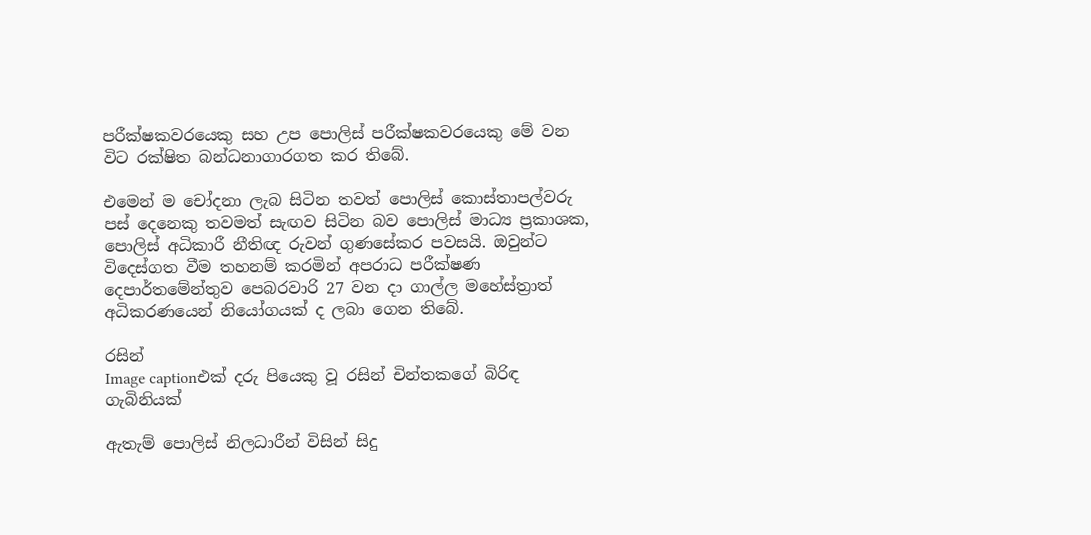පරීක්ෂකවරයෙකු සහ උප පොලිස් පරීක්ෂකවරයෙකු මේ වන විට රක්ෂිත බන්ධනාගාරගත කර තිබේ.

එමෙන් ම චෝදනා ලැබ සිටින තවත් පොලිස් කොස්තාපල්වරු පස් දෙනෙකු තවමත් සැඟව සිටින බව පොලිස් මාධ්‍ය ප්‍රකාශක, පොලිස් අධිකාරී නීතිඥ රුවන් ගුණසේකර පවසයි. ඔවුන්ට විදෙස්ගත වීම තහනම් කරමින් අපරාධ පරීක්ෂණ දෙපාර්තමේන්තුව පෙබරවාරි 27 වන දා ගාල්ල මහේස්ත්‍රාත් අධිකරණයෙන් නියෝගයක් ද ලබා ගෙන තිබේ.

රසින්
Image captionඑක් දරු පියෙකු වූ රසින් චින්තකගේ බිරිඳ ගැබිනියක්

ඇතැම් පොලිස් නිලධාරීන් විසින් සිදු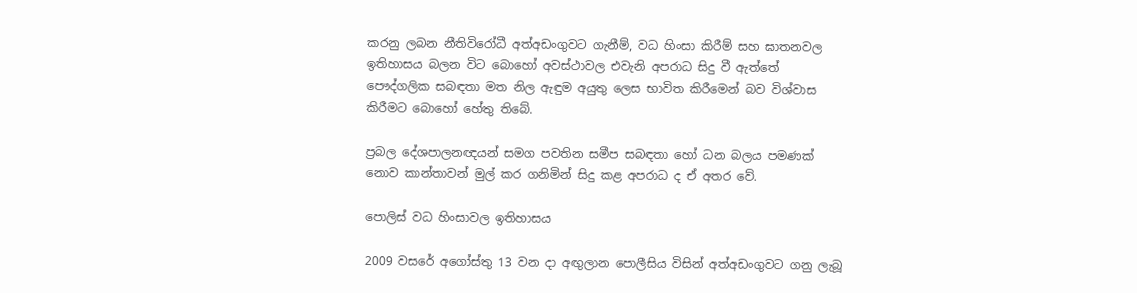කරනු ලබන නීතිවිරෝධී අත්අඩංගුවට ගැනීම්, වධ හිංසා කිරීම් සහ ඝාතනවල ඉතිහාසය බලන විට බොහෝ අවස්ථාවල එවැනි අපරාධ සිදු වී ඇත්තේ පෞද්ගලික සබඳතා මත නිල ඇඳුම අයුතු ලෙස භාවිත කිරීමෙන් බව විශ්වාස කිරීමට බොහෝ හේතු තිබේ.

ප්‍රබල දේශපාලනඥයන් සමග පවතින සමීප සබඳතා හෝ ධන බලය පමණක් නොව කාන්තාවන් මුල් කර ගනිමින් සිදු කළ අපරාධ ද ඒ අතර වේ.

පොලිස් වධ හිංසාවල ඉතිහාසය

2009 වසරේ අගෝස්තු 13 වන දා අඟුලාන පොලීසිය විසින් අත්අඩංගුවට ගනු ලැබූ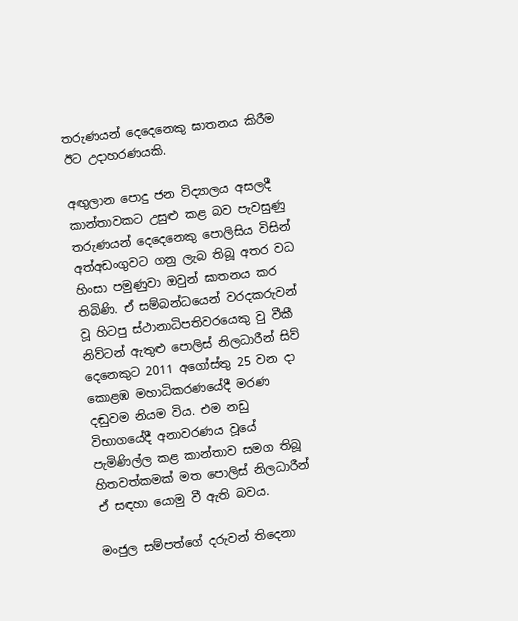තරුණයන් දෙදෙනෙකු ඝාතනය කිරීම ඊට උදාහරණයකි.

අඟුලාන පොදු ජන විද්‍යාලය අසලදී කාන්තාවකට උසුළු කළ බව පැවසුණු තරුණයන් දෙදෙනෙකු පොලිසිය විසින් අත්අඩංගුවට ගනු ලැබ තිබූ අතර වධ හිංසා පමුණුවා ඔවුන් ඝාතනය කර තිබිණි. ඒ සම්බන්ධයෙන් වරදකරුවන් වූ හිටපු ස්ථානාධිපතිවරයෙකු වු වීකී නිව්ටන් ඇතුළු පොලිස් නිලධාරීන් සිව් දෙනෙකුට 2011 අගෝස්තු 25 වන දා කොළඹ මහාධිකරණයේදී මරණ දඬුවම නියම විය. එම නඩු විභාගයේදී අනාවරණය වූයේ පැමිණිල්ල කළ කාන්තාව සමග තිබූ හිතවත්කමක් මත පොලිස් නිලධාරීන් ඒ සඳහා යොමු වී ඇති බවය.

මංජුල සම්පත්ගේ දරුවන් තිදෙනා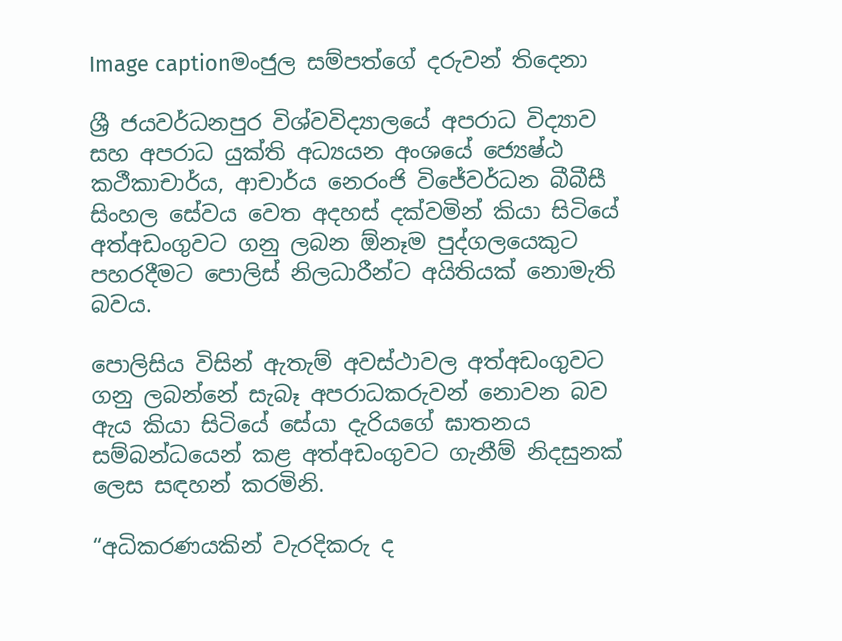Image captionමංජුල සම්පත්ගේ දරුවන් තිදෙනා

ශ්‍රී ජයවර්ධනපුර විශ්වවිද්‍යාලයේ අපරාධ විද්‍යාව සහ අපරාධ යුක්ති අධ්‍යයන අංශයේ ජ්‍යෙෂ්ඨ කථීකාචාර්ය, ආචාර්ය නෙරංජි විජේවර්ධන බීබීසී සිංහල සේවය වෙත අදහස් දක්වමින් කියා සිටියේ අත්අඩංගුවට ගනු ලබන ඕනෑම පුද්ගලයෙකුට පහරදීමට පොලිස් නිලධාරීන්ට අයිතියක් නොමැති බවය.

පොලිසිය විසින් ඇතැම් අවස්ථාවල අත්අඩංගුවට ගනු ලබන්නේ සැබෑ අපරාධකරුවන් නොවන බව ඇය කියා සිටියේ සේයා දැරියගේ ඝාතනය සම්බන්ධයෙන් කළ අත්අඩංගුවට ගැනීම් නිදසුනක් ලෙස සඳහන් කරමිනි.

“අධිකරණයකින් වැරදිකරු ද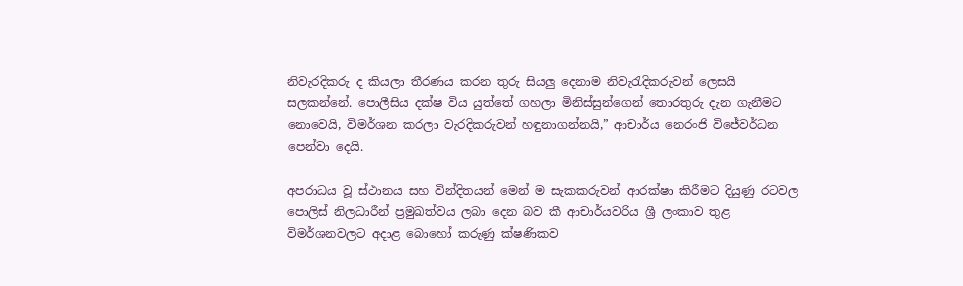නිවැරදිකරු ද කියලා තීරණය කරන තුරු සියලු දෙනාම නිවැරැදිකරුවන් ලෙසයි සලකන්නේ. පොලීසිය දක්ෂ විය යුත්තේ ගහලා මිනිස්සුන්ගෙන් තොරතුරු දැන ගැනීමට නොවෙයි, විමර්ශන කරලා වැරදිකරුවන් හඳුනාගන්නයි,” ආචාර්ය නෙරංජි විජේවර්ධන පෙන්වා දෙයි.

අපරාධය වූ ස්ථානය සහ වින්දිතයන් මෙන් ම සැකකරුවන් ආරක්ෂා කිරීමට දියුණු රටවල පොලිස් නිලධාරීන් ප්‍රමුඛත්වය ලබා දෙන බව කී ආචාර්යවරිය ශ්‍රී ලංකාව තුළ විමර්ශනවලට අදාළ බොහෝ කරුණු ක්ෂණිකව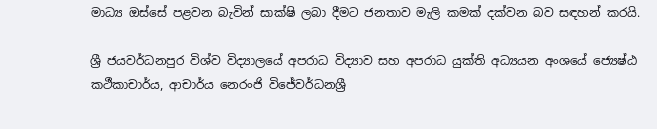මාධ්‍ය ඔස්සේ පළවන බැවින් සාක්ෂි ලබා දීමට ජනතාව මැලි කමක් දක්වන බව සඳහන් කරයි.

ශ්‍රී ජයවර්ධනපුර විශ්ව විද්‍යාලයේ අපරාධ විද්‍යාව සහ අපරාධ යුක්ති අධ්‍යයන අංශයේ ජ්‍යෙෂ්ඨ කථීකාචාර්ය, ආචාර්ය නෙරංජි විජේවර්ධනශ්‍රී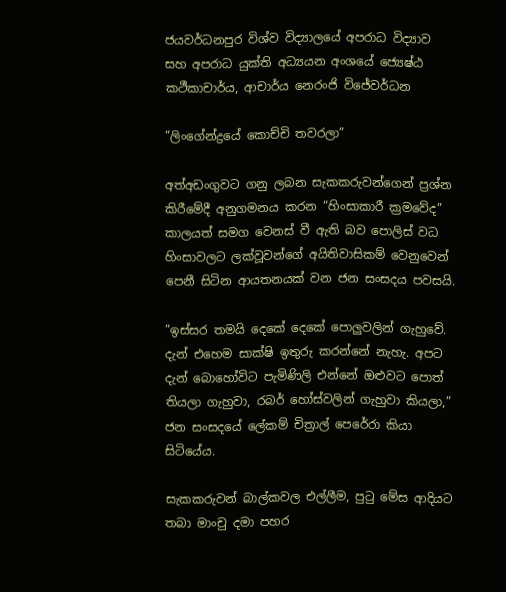ජයවර්ධනපුර විශ්ව විද්‍යාලයේ අපරාධ විද්‍යාව සහ අපරාධ යුක්ති අධ්‍යයන අංශයේ ජ්‍යෙෂ්ඨ කථීකාචාර්ය, ආචාර්ය නෙරංජි විජේවර්ධන

“ලිංගේන්ද්‍රයේ කොච්චි තවරලා”

අත්අඩංගුවට ගනු ලබන සැකකරුවන්ගෙන් ප්‍රශ්න කිරීමේදී අනුගමනය කරන “හිංසාකාරී ක්‍රමවේද” කාලයත් සමග වෙනස් වී ඇති බව පොලිස් වධ හිංසාවලට ලක්වූවන්ගේ අයිතිවාසිකම් වෙනුවෙන් පෙනී සිටින ආයතනයක් වන ජන සංසදය පවසයි.

“ඉස්සර තමයි දෙකේ දෙකේ පොලුවලින් ගැහුවේ. දැන් එහෙම සාක්ෂි ඉතුරු කරන්නේ නැහැ. අපට දැන් බොහෝවිට පැමිණිලි එන්නේ ඔළුවට පොත් තියලා ගැහුවා, රබර් හෝස්වලින් ගැහුවා කියලා,” ජන සංසදයේ ලේකම් චිත්‍රාල් පෙරේරා කියා සිටියේය.

සැකකරුවන් බාල්කවල එල්ලීම, පුටු මේස ආදියට තබා මාංචු දමා පහර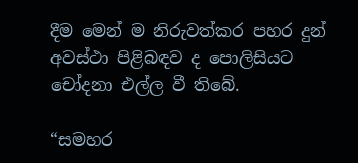දීම මෙන් ම නිරුවත්කර පහර දුන් අවස්ථා පිළිබඳව ද පොලිසියට චෝදනා එල්ල වී තිබේ.

“සමහර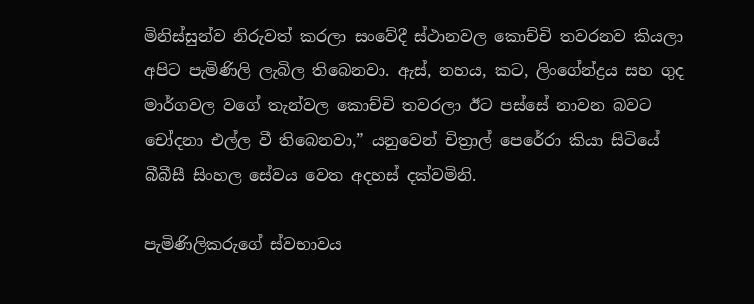මිනිස්සුන්ව නිරුවත් කරලා සංවේදී ස්ථානවල කොච්චි තවරනව කියලා අපිට පැමිණිලි ලැබිල තිබෙනවා. ඇස්, නහය, කට, ලිංගේන්ද්‍රය සහ ගුද මාර්ගවල වගේ තැන්වල කොච්චි තවරලා ඊට පස්සේ නාවන බවට චෝදනා එල්ල වී තිබෙනවා,” යනුවෙන් චිත්‍රාල් පෙරේරා කියා සිටියේ බීබීසී සිංහල සේවය වෙත අදහස් දක්වමිනි.

පැමිණිලිකරුගේ ස්වභාවය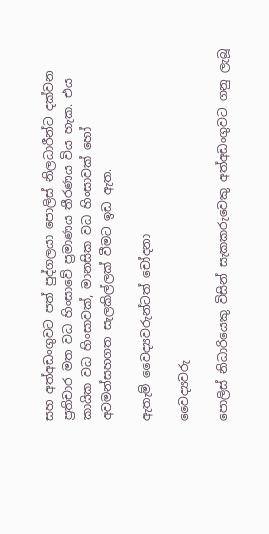සහ අත්අඩංගුවට පත් පුද්ගලයා පොලිස් නිලධාරීන්ට දක්වන ප්‍රතිචාර මත වධ හිංසාවේ ප්‍රමාණය තීරණය විය හැක. එය කායික වධ හිංසාවක්, මානසික වධ හිංසාවක් හෝ අවමන්සහගත සැලකිල්ලක් වීමට ඉඩ ඇත.

ඇතැම් වෛද්‍යවරුන්ටත් චෝදනා

වෛද්‍යවරු

පොලිස් නිධාරියෙකු විසින් සැකකරුවෙකු අත්අඩංගුවට ගනු ලැබූ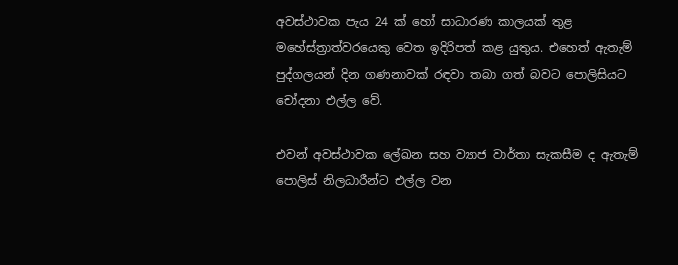අවස්ථාවක පැය 24 ක් හෝ සාධාරණ කාලයක් තුළ මහේස්ත්‍රාත්වරයෙකු වෙත ඉදිරිපත් කළ යුතුය. එහෙත් ඇතැම් පුද්ගලයන් දින ගණනාවක් රඳවා තබා ගත් බවට පොලිසියට චෝදනා එල්ල වේ.

එවන් අවස්ථාවක ලේඛන සහ ව්‍යාජ වාර්තා සැකසීම ද ඇතැම් පොලිස් නිලධාරීන්ට එල්ල වන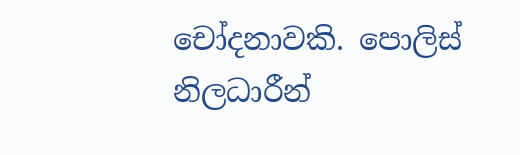චෝදනාවකි. පොලිස් නිලධාරීන්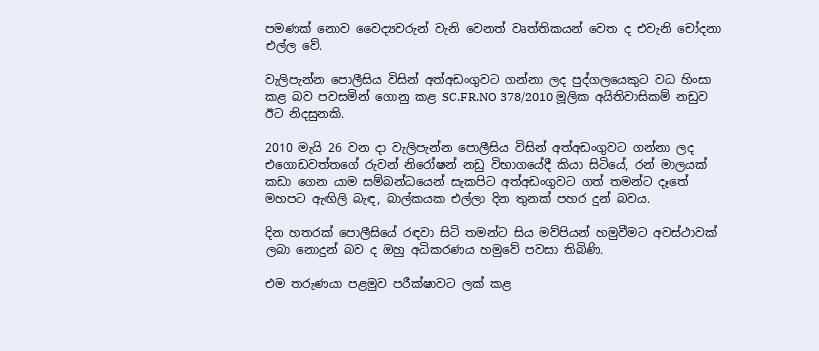පමණක් නොව වෛද්‍යවරුන් වැනි වෙනත් වෘත්තිකයන් වෙත ද එවැනි චෝදනා එල්ල වේ.

වැලිපැන්න පොලීසිය විසින් අත්අඩංගුවට ගන්නා ලද පුද්ගලයෙකුට වධ හිංසා කළ බව පවසමින් ගොනු කළ SC.FR.NO 378/2010 මූලික අයිතිවාසිකම් නඩුව ඊට නිදසුනකි.

2010 මැයි 26 වන දා වැලිපැන්න පොලීසිය විසින් අත්අඩංගුවට ගන්නා ලද එගොඩවත්තගේ රුවන් නිරෝෂන් නඩු විභාගයේදී කියා සිටියේ, රන් මාලයක් කඩා ගෙන යාම සම්බන්ධයෙන් සැකපිට අත්අඩංගුවට ගත් තමන්ට දෑතේ මහපට ඇඟිලි බැඳ, බාල්කයක එල්ලා දින තුනක් පහර දුන් බවය.

දින හතරක් පොලීසියේ රඳවා සිටි තමන්ට සිය මව්පියන් හමුවීමට අවස්ථාවක් ලබා නොදුන් බව ද ඔහු අධිකරණය හමුවේ පවසා තිබිණි.

එම තරුණයා පළමුව පරීක්ෂාවට ලක් කළ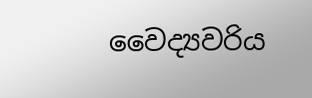වෛද්‍යවරිය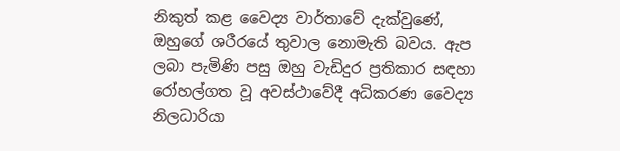නිකුත් කළ වෛද්‍ය වාර්තාවේ දැක්වුණේ, ඔහුගේ ශරීරයේ තුවාල නොමැති බවය. ඇප ලබා පැමිණි පසු ඔහු වැඩිදුර ප්‍රතිකාර සඳහා රෝහල්ගත වූ අවස්ථාවේදී අධිකරණ වෛද්‍ය නිලධාරියා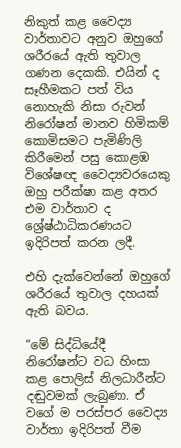නිකුත් කළ වෛද්‍ය වාර්තාවට අනුව ඔහුගේ ශරීරයේ ඇති තුවාල ගණන දෙකකි. එයින් ද සෑහීමකට පත් විය නොහැකි නිසා රුවන් නිරෝෂන් මානව හිමිකම් කොමිසමට පැමිණිලි කිරීමෙන් පසු කොළඹ විශේෂඥ වෛද්‍යවරයෙකු ඔහු පරීක්ෂා කළ අතර එම වාර්තාව ද ශ්‍රේෂ්ඨාධිකරණයට ඉදිරිපත් කරන ලදී.

එහි දැක්වෙන්නේ ඔහුගේ ශරීරයේ තුවාල දහයක් ඇති බවය.

“මේ සිද්ධියේදී නිරෝෂන්ට වධ හිංසා කළ පොලිස් නිලධාරීන්ට දඬුවමක් ලැබුණා. ඒ වගේ ම පරස්පර වෛද්‍ය වාර්තා ඉදිරිපත් වීම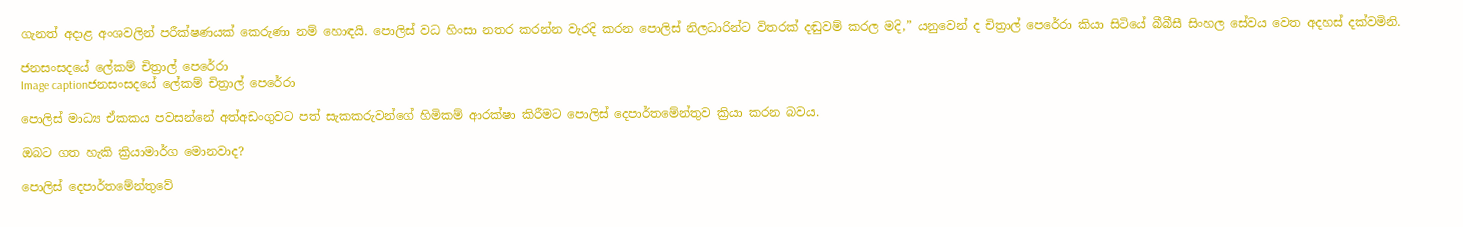ගැනත් අදාළ අංශවලින් පරීක්ෂණයක් කෙරුණා නම් හොඳයි. පොලිස් වධ හිංසා නතර කරන්න වැරදි කරන පොලිස් නිලධාරින්ට විතරක් දඬුවම් කරල මදි,” යනුවෙන් ද චිත්‍රාල් පෙරේරා කියා සිටියේ බීබීසී සිංහල සේවය වෙත අදහස් දක්වමිනි.

ජනසංසදයේ ලේකම් චිත්‍රාල් පෙරේරා
Image captionජනසංසදයේ ලේකම් චිත්‍රාල් පෙරේරා

පොලිස් මාධ්‍ය ඒකකය පවසන්නේ අත්අඩංගුවට පත් සැකකරුවන්ගේ හිමිකම් ආරක්ෂා කිරීමට පොලිස් දෙපාර්තමේන්තුව ක්‍රියා කරන බවය.

ඔබට ගත හැකි ක්‍රියාමාර්ග මොනවාද?

පොලිස් දෙපාර්තමේන්තුවේ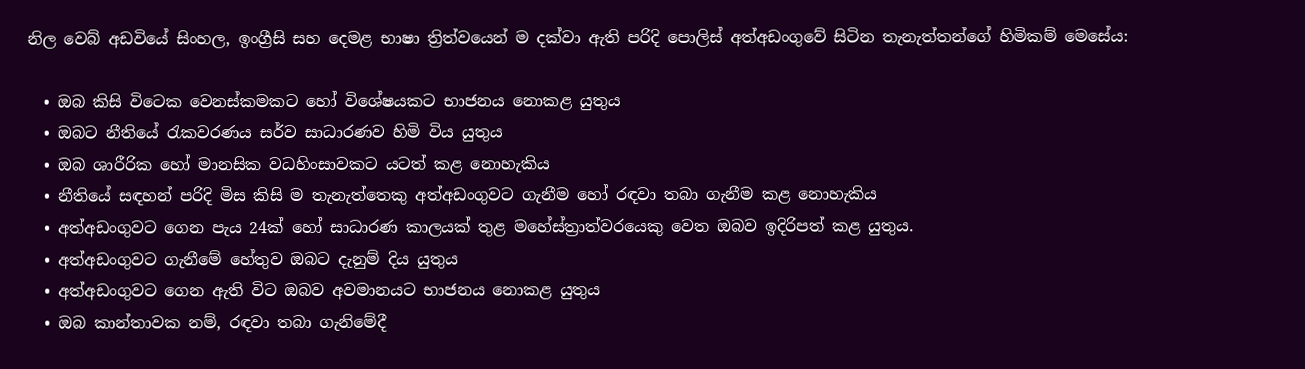නිල වෙබ් අඩවියේ සිංහල, ඉංග්‍රීසි සහ දෙමළ භාෂා ත්‍රිත්වයෙන් ම දක්වා ඇති පරිදි පොලිස් අත්අඩංගුවේ සිටින තැනැත්තන්ගේ හිමිකම් මෙසේය:

  • ඔබ කිසි විටෙක වෙනස්කමකට හෝ විශේෂයකට භාජනය නොකළ යුතුය
  • ඔබට නීතියේ රැකවරණය සර්ව සාධාරණව හිමි විය යුතුය
  • ඔබ ශාරීරික හෝ මානසික වධහිංසාවකට යටත් කළ නොහැකිය
  • නීතියේ සඳහන් පරිදි මිස කිසි ම තැනැත්තෙකු අත්අඩංගුවට ගැනීම හෝ රඳවා තබා ගැනීම කළ නොහැකිය
  • අත්අඩංගුවට ගෙන පැය 24ක් හෝ සාධාරණ කාලයක් තුළ මහේස්ත්‍රාත්වරයෙකු වෙත ඔබව ඉදිරිපත් කළ යුතුය.
  • අත්අඩංගුවට ගැනීමේ හේතුව ඔබට දැනුම් දිය යුතුය
  • අත්අඩංගුවට ගෙන ඇති විට ඔබව අවමානයට භාජනය නොකළ යුතුය
  • ඔබ කාන්තාවක නම්, රඳවා තබා ගැනිමේදී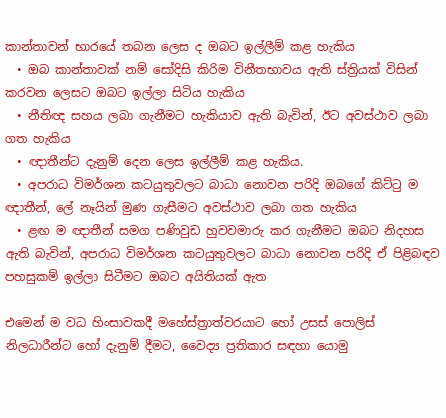කාන්තාවන් භාරයේ තබන ලෙස ද ඔබට ඉල්ලීම් කළ හැකිය
  • ඔබ කාන්තාවක් නම් සෝදිසි කිරිම විනීතභාවය ඇති ස්ත්‍රියක් විසින් කරවන ලෙසට ඔබට ඉල්ලා සිටිය හැකිය
  • නීතිඥ සහය ලබා ගැනීමට හැකියාව ඇති බැවින්, ඊට අවස්ථාව ලබා ගත හැකිය
  • ඥාතීන්ට දැනුම් දෙන ලෙස ඉල්ලීම් කළ හැකිය.
  • අපරාධ විමර්ශන කටයුතුවලට බාධා නොවන පරිදි ඔබගේ කිට්ටු ම ඥාතීන්, ලේ නෑයින් මුණ ගැසීමට අවස්ථාව ලබා ගත හැකිය
  • ළඟ ම ඥාතීන් සමග පණිවුඩ හුවවමාරු කර ගැනීමට ඔබට නිදහස ඇති බැවින්, අපරාධ විමර්ශන කටයුතුවලට බාධා නොවන පරිදි ඒ පිළිබඳව පහසුකම් ඉල්ලා සිටීමට ඔබට අයිතියක් ඇත

එමෙන් ම වධ හිංසාවකදී මහේස්ත්‍රාත්වරයාට හෝ උසස් පොලිස් නිලධාරීන්ට හෝ දැනුම් දීමට, වෛද්‍ය ප්‍රතිකාර සඳහා යොමු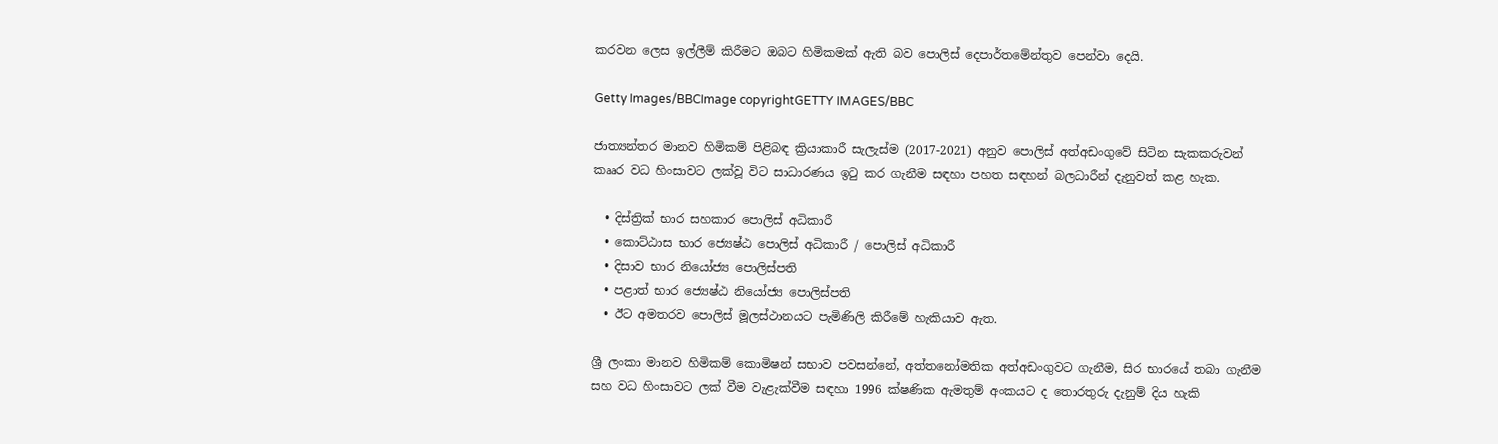කරවන ලෙස ඉල්ලීම් කිරීමට ඔබට හිමිකමක් ඇති බව පොලිස් දෙපාර්තමේන්තුව පෙන්වා දෙයි.

Getty Images/BBCImage copyrightGETTY IMAGES/BBC

ජාත්‍යන්තර මානව හිමිකම් පිළිබඳ ක්‍රියාකාරී සැලැස්ම (2017-2021) අනුව පොලිස් අත්අඩංගුවේ සිටින සැකකරුවන් කෲර වධ හිංසාවට ලක්වූ විට සාධාරණය ඉටු කර ගැනීම සඳහා පහත සඳහන් බලධාරීන් දැනුවත් කළ හැක.

  • දිස්ත්‍රික් භාර සහකාර පොලිස් අධිකාරී
  • කොට්ඨාස භාර ජ්‍යෙෂ්ඨ පොලිස් අධිකාරී / පොලිස් අධිකාරී
  • දිසාව භාර නියෝජ්‍ය පොලිස්පති
  • පළාත් භාර ජ්‍යෙෂ්ඨ නියෝජ්‍ය පොලිස්පති
  • ඊට අමතරව පොලිස් මූලස්ථානයට පැමිණිලි කිරීමේ හැකියාව ඇත.

ශ්‍රී ලංකා මානව හිමිකම් කොමිෂන් සභාව පවසන්නේ, අත්තනෝමතික අත්අඩංගුවට ගැනීම, සිර භාරයේ තබා ගැනීම සහ වධ හිංසාවට ලක් වීම වැළැක්වීම සඳහා 1996 ක්ෂණික ඇමතුම් අංකයට ද තොරතුරු දැනුම් දිය හැකි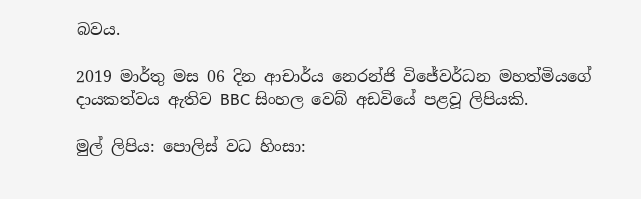බවය.

2019 මාර්තු මස 06 දින ආචාර්ය නෙරන්ජි විජේවර්ධන මහත්මියගේ දායකත්වය ඇතිව BBC සිංහල වෙබ් අඩවියේ පළවූ ලිපියකි.

මුල් ලිපිය: පොලිස් වධ හිංසා: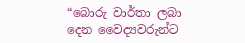“බොරු වාර්තා ලබා දෙන වෛද්‍යවරුන්ට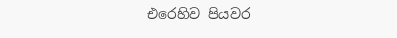එරෙහිව පියවර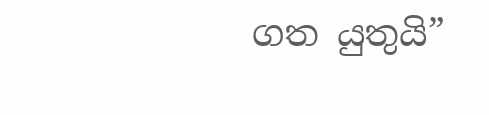ගත යුතුයි”